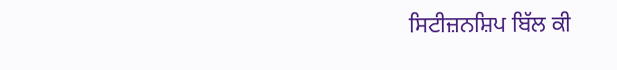ਸਿਟੀਜ਼ਨਸ਼ਿਪ ਬਿੱਲ ਕੀ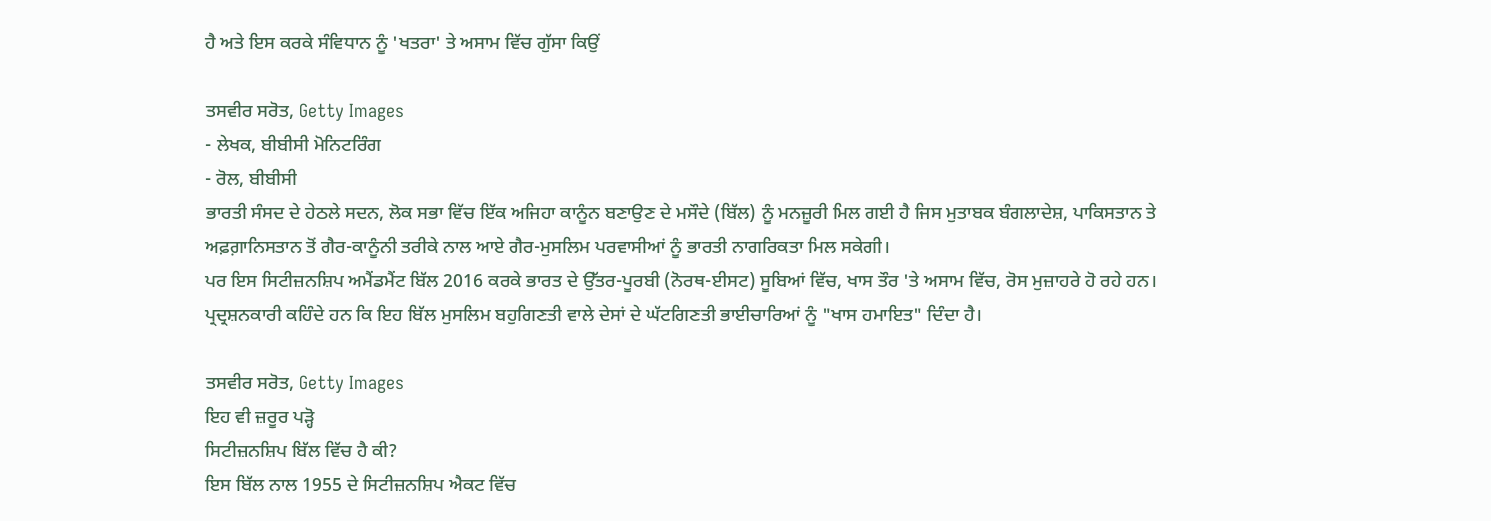ਹੈ ਅਤੇ ਇਸ ਕਰਕੇ ਸੰਵਿਧਾਨ ਨੂੰ 'ਖਤਰਾ' ਤੇ ਅਸਾਮ ਵਿੱਚ ਗੁੱਸਾ ਕਿਉਂ

ਤਸਵੀਰ ਸਰੋਤ, Getty Images
- ਲੇਖਕ, ਬੀਬੀਸੀ ਮੋਨਿਟਰਿੰਗ
- ਰੋਲ, ਬੀਬੀਸੀ
ਭਾਰਤੀ ਸੰਸਦ ਦੇ ਹੇਠਲੇ ਸਦਨ, ਲੋਕ ਸਭਾ ਵਿੱਚ ਇੱਕ ਅਜਿਹਾ ਕਾਨੂੰਨ ਬਣਾਉਣ ਦੇ ਮਸੌਦੇ (ਬਿੱਲ) ਨੂੰ ਮਨਜ਼ੂਰੀ ਮਿਲ ਗਈ ਹੈ ਜਿਸ ਮੁਤਾਬਕ ਬੰਗਲਾਦੇਸ਼, ਪਾਕਿਸਤਾਨ ਤੇ ਅਫ਼ਗ਼ਾਨਿਸਤਾਨ ਤੋਂ ਗੈਰ-ਕਾਨੂੰਨੀ ਤਰੀਕੇ ਨਾਲ ਆਏ ਗੈਰ-ਮੁਸਲਿਮ ਪਰਵਾਸੀਆਂ ਨੂੰ ਭਾਰਤੀ ਨਾਗਰਿਕਤਾ ਮਿਲ ਸਕੇਗੀ।
ਪਰ ਇਸ ਸਿਟੀਜ਼ਨਸ਼ਿਪ ਅਮੈਂਡਮੈਂਟ ਬਿੱਲ 2016 ਕਰਕੇ ਭਾਰਤ ਦੇ ਉੱਤਰ-ਪੂਰਬੀ (ਨੋਰਥ-ਈਸਟ) ਸੂਬਿਆਂ ਵਿੱਚ, ਖਾਸ ਤੌਰ 'ਤੇ ਅਸਾਮ ਵਿੱਚ, ਰੋਸ ਮੁਜ਼ਾਹਰੇ ਹੋ ਰਹੇ ਹਨ।
ਪ੍ਰਦ੍ਰਸ਼ਨਕਾਰੀ ਕਹਿੰਦੇ ਹਨ ਕਿ ਇਹ ਬਿੱਲ ਮੁਸਲਿਮ ਬਹੁਗਿਣਤੀ ਵਾਲੇ ਦੇਸਾਂ ਦੇ ਘੱਟਗਿਣਤੀ ਭਾਈਚਾਰਿਆਂ ਨੂੰ "ਖਾਸ ਹਮਾਇਤ" ਦਿੰਦਾ ਹੈ।

ਤਸਵੀਰ ਸਰੋਤ, Getty Images
ਇਹ ਵੀ ਜ਼ਰੂਰ ਪੜ੍ਹੋ
ਸਿਟੀਜ਼ਨਸ਼ਿਪ ਬਿੱਲ ਵਿੱਚ ਹੈ ਕੀ?
ਇਸ ਬਿੱਲ ਨਾਲ 1955 ਦੇ ਸਿਟੀਜ਼ਨਸ਼ਿਪ ਐਕਟ ਵਿੱਚ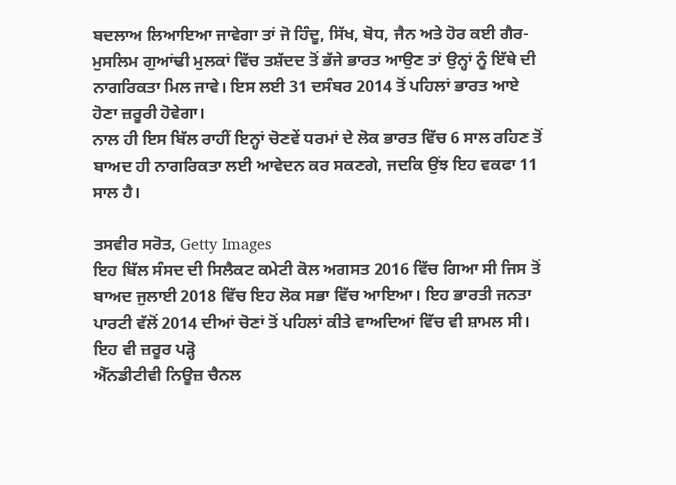ਬਦਲਾਅ ਲਿਆਇਆ ਜਾਵੇਗਾ ਤਾਂ ਜੋ ਹਿੰਦੂ, ਸਿੱਖ, ਬੋਧ, ਜੈਨ ਅਤੇ ਹੋਰ ਕਈ ਗੈਰ-ਮੁਸਲਿਮ ਗੁਆਂਢੀ ਮੁਲਕਾਂ ਵਿੱਚ ਤਸ਼ੱਦਦ ਤੋਂ ਭੱਜੇ ਭਾਰਤ ਆਉਣ ਤਾਂ ਉਨ੍ਹਾਂ ਨੂੰ ਇੱਥੇ ਦੀ ਨਾਗਰਿਕਤਾ ਮਿਲ ਜਾਵੇ। ਇਸ ਲਈ 31 ਦਸੰਬਰ 2014 ਤੋਂ ਪਹਿਲਾਂ ਭਾਰਤ ਆਏ ਹੋਣਾ ਜ਼ਰੂਰੀ ਹੋਵੇਗਾ।
ਨਾਲ ਹੀ ਇਸ ਬਿੱਲ ਰਾਹੀਂ ਇਨ੍ਹਾਂ ਚੋਣਵੇਂ ਧਰਮਾਂ ਦੇ ਲੋਕ ਭਾਰਤ ਵਿੱਚ 6 ਸਾਲ ਰਹਿਣ ਤੋਂ ਬਾਅਦ ਹੀ ਨਾਗਰਿਕਤਾ ਲਈ ਆਵੇਦਨ ਕਰ ਸਕਣਗੇ, ਜਦਕਿ ਉਂਝ ਇਹ ਵਕਫਾ 11 ਸਾਲ ਹੈ।

ਤਸਵੀਰ ਸਰੋਤ, Getty Images
ਇਹ ਬਿੱਲ ਸੰਸਦ ਦੀ ਸਿਲੈਕਟ ਕਮੇਟੀ ਕੋਲ ਅਗਸਤ 2016 ਵਿੱਚ ਗਿਆ ਸੀ ਜਿਸ ਤੋਂ ਬਾਅਦ ਜੁਲਾਈ 2018 ਵਿੱਚ ਇਹ ਲੋਕ ਸਭਾ ਵਿੱਚ ਆਇਆ। ਇਹ ਭਾਰਤੀ ਜਨਤਾ ਪਾਰਟੀ ਵੱਲੋਂ 2014 ਦੀਆਂ ਚੋਣਾਂ ਤੋਂ ਪਹਿਲਾਂ ਕੀਤੇ ਵਾਅਦਿਆਂ ਵਿੱਚ ਵੀ ਸ਼ਾਮਲ ਸੀ।
ਇਹ ਵੀ ਜ਼ਰੂਰ ਪੜ੍ਹੋ
ਐੱਨਡੀਟੀਵੀ ਨਿਊਜ਼ ਚੈਨਲ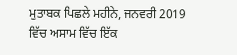ਮੁਤਾਬਕ ਪਿਛਲੇ ਮਹੀਨੇ, ਜਨਵਰੀ 2019 ਵਿੱਚ ਅਸਾਮ ਵਿੱਚ ਇੱਕ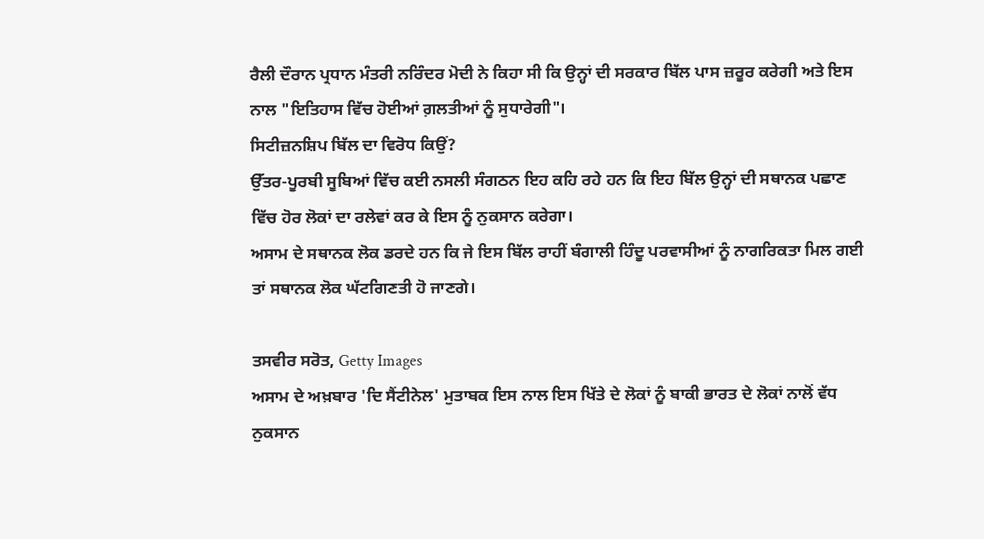ਰੈਲੀ ਦੌਰਾਨ ਪ੍ਰਧਾਨ ਮੰਤਰੀ ਨਰਿੰਦਰ ਮੋਦੀ ਨੇ ਕਿਹਾ ਸੀ ਕਿ ਉਨ੍ਹਾਂ ਦੀ ਸਰਕਾਰ ਬਿੱਲ ਪਾਸ ਜ਼ਰੂਰ ਕਰੇਗੀ ਅਤੇ ਇਸ ਨਾਲ "ਇਤਿਹਾਸ ਵਿੱਚ ਹੋਈਆਂ ਗ਼ਲਤੀਆਂ ਨੂੰ ਸੁਧਾਰੇਗੀ"।
ਸਿਟੀਜ਼ਨਸ਼ਿਪ ਬਿੱਲ ਦਾ ਵਿਰੋਧ ਕਿਉਂ?
ਉੱਤਰ-ਪੂਰਬੀ ਸੂਬਿਆਂ ਵਿੱਚ ਕਈ ਨਸਲੀ ਸੰਗਠਨ ਇਹ ਕਹਿ ਰਹੇ ਹਨ ਕਿ ਇਹ ਬਿੱਲ ਉਨ੍ਹਾਂ ਦੀ ਸਥਾਨਕ ਪਛਾਣ ਵਿੱਚ ਹੋਰ ਲੋਕਾਂ ਦਾ ਰਲੇਵਾਂ ਕਰ ਕੇ ਇਸ ਨੂੰ ਨੁਕਸਾਨ ਕਰੇਗਾ।
ਅਸਾਮ ਦੇ ਸਥਾਨਕ ਲੋਕ ਡਰਦੇ ਹਨ ਕਿ ਜੇ ਇਸ ਬਿੱਲ ਰਾਹੀਂ ਬੰਗਾਲੀ ਹਿੰਦੂ ਪਰਵਾਸੀਆਂ ਨੂੰ ਨਾਗਰਿਕਤਾ ਮਿਲ ਗਈ ਤਾਂ ਸਥਾਨਕ ਲੋਕ ਘੱਟਗਿਣਤੀ ਹੋ ਜਾਣਗੇ।

ਤਸਵੀਰ ਸਰੋਤ, Getty Images
ਅਸਾਮ ਦੇ ਅਖ਼ਬਾਰ 'ਦਿ ਸੈਂਟੀਨੇਲ' ਮੁਤਾਬਕ ਇਸ ਨਾਲ ਇਸ ਖਿੱਤੇ ਦੇ ਲੋਕਾਂ ਨੂੰ ਬਾਕੀ ਭਾਰਤ ਦੇ ਲੋਕਾਂ ਨਾਲੋਂ ਵੱਧ ਨੁਕਸਾਨ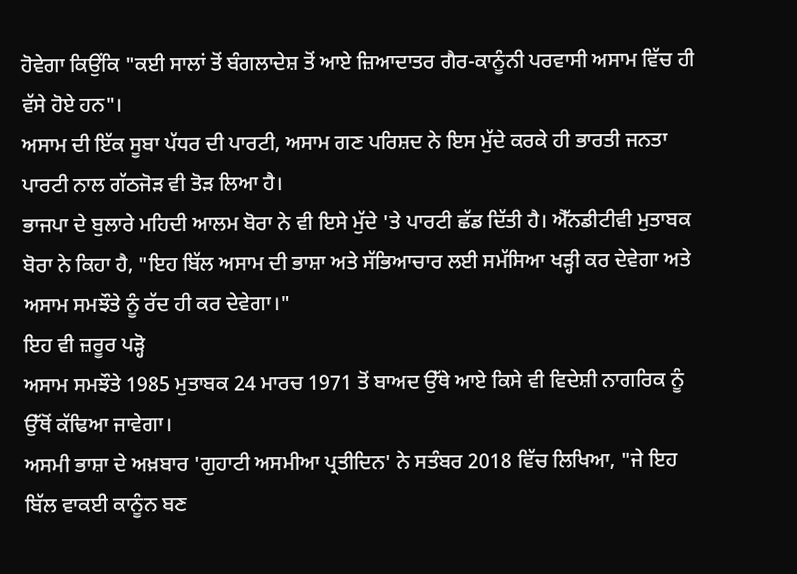ਹੋਵੇਗਾ ਕਿਉਂਕਿ "ਕਈ ਸਾਲਾਂ ਤੋਂ ਬੰਗਲਾਦੇਸ਼ ਤੋਂ ਆਏ ਜ਼ਿਆਦਾਤਰ ਗੈਰ-ਕਾਨੂੰਨੀ ਪਰਵਾਸੀ ਅਸਾਮ ਵਿੱਚ ਹੀ ਵੱਸੇ ਹੋਏ ਹਨ"।
ਅਸਾਮ ਦੀ ਇੱਕ ਸੂਬਾ ਪੱਧਰ ਦੀ ਪਾਰਟੀ, ਅਸਾਮ ਗਣ ਪਰਿਸ਼ਦ ਨੇ ਇਸ ਮੁੱਦੇ ਕਰਕੇ ਹੀ ਭਾਰਤੀ ਜਨਤਾ ਪਾਰਟੀ ਨਾਲ ਗੱਠਜੋੜ ਵੀ ਤੋੜ ਲਿਆ ਹੈ।
ਭਾਜਪਾ ਦੇ ਬੁਲਾਰੇ ਮਹਿਦੀ ਆਲਮ ਬੋਰਾ ਨੇ ਵੀ ਇਸੇ ਮੁੱਦੇ 'ਤੇ ਪਾਰਟੀ ਛੱਡ ਦਿੱਤੀ ਹੈ। ਐੱਨਡੀਟੀਵੀ ਮੁਤਾਬਕ ਬੋਰਾ ਨੇ ਕਿਹਾ ਹੈ, "ਇਹ ਬਿੱਲ ਅਸਾਮ ਦੀ ਭਾਸ਼ਾ ਅਤੇ ਸੱਭਿਆਚਾਰ ਲਈ ਸਮੱਸਿਆ ਖੜ੍ਹੀ ਕਰ ਦੇਵੇਗਾ ਅਤੇ ਅਸਾਮ ਸਮਝੌਤੇ ਨੂੰ ਰੱਦ ਹੀ ਕਰ ਦੇਵੇਗਾ।"
ਇਹ ਵੀ ਜ਼ਰੂਰ ਪੜ੍ਹੋ
ਅਸਾਮ ਸਮਝੌਤੇ 1985 ਮੁਤਾਬਕ 24 ਮਾਰਚ 1971 ਤੋਂ ਬਾਅਦ ਉੱਥੇ ਆਏ ਕਿਸੇ ਵੀ ਵਿਦੇਸ਼ੀ ਨਾਗਰਿਕ ਨੂੰ ਉੱਥੋਂ ਕੱਢਿਆ ਜਾਵੇਗਾ।
ਅਸਮੀ ਭਾਸ਼ਾ ਦੇ ਅਖ਼ਬਾਰ 'ਗੁਹਾਟੀ ਅਸਮੀਆ ਪ੍ਰਤੀਦਿਨ' ਨੇ ਸਤੰਬਰ 2018 ਵਿੱਚ ਲਿਖਿਆ, "ਜੇ ਇਹ ਬਿੱਲ ਵਾਕਈ ਕਾਨੂੰਨ ਬਣ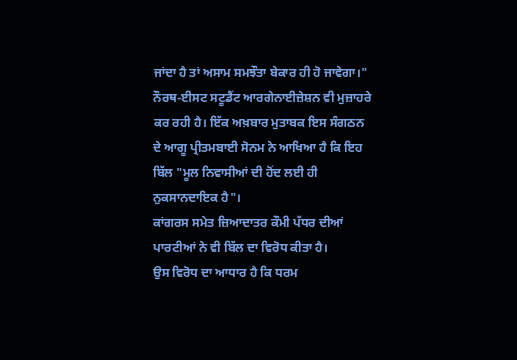ਜਾਂਦਾ ਹੈ ਤਾਂ ਅਸਾਮ ਸਮਝੌਤਾ ਬੇਕਾਰ ਹੀ ਹੋ ਜਾਵੇਗਾ।"
ਨੌਰਥ-ਈਸਟ ਸਟੂਡੈਂਟ ਆਰਗੇਨਾਈਜ਼ੇਸ਼ਨ ਵੀ ਮੁਜ਼ਾਹਰੇ ਕਰ ਰਹੀ ਹੈ। ਇੱਕ ਅਖ਼ਬਾਰ ਮੁਤਾਬਕ ਇਸ ਸੰਗਠਨ ਦੇ ਆਗੂ ਪ੍ਰੀਤਮਬਾਈ ਸੋਨਮ ਨੇ ਆਖਿਆ ਹੈ ਕਿ ਇਹ ਬਿੱਲ "ਮੂਲ ਨਿਵਾਸੀਆਂ ਦੀ ਹੋਂਦ ਲਈ ਹੀ ਨੁਕਸਾਨਦਾਇਕ ਹੈ"।
ਕਾਂਗਰਸ ਸਮੇਤ ਜ਼ਿਆਦਾਤਰ ਕੌਮੀ ਪੱਧਰ ਦੀਆਂ ਪਾਰਟੀਆਂ ਨੇ ਵੀ ਬਿੱਲ ਦਾ ਵਿਰੋਧ ਕੀਤਾ ਹੈ।
ਉਸ ਵਿਰੋਧ ਦਾ ਆਧਾਰ ਹੈ ਕਿ ਧਰਮ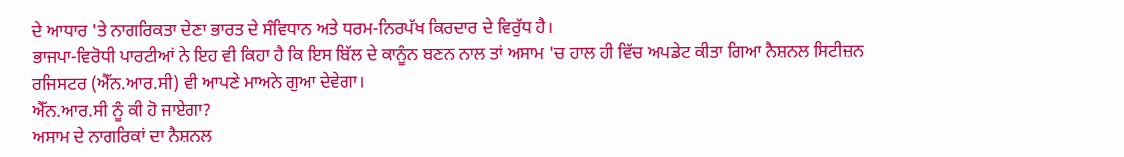ਦੇ ਆਧਾਰ 'ਤੇ ਨਾਗਰਿਕਤਾ ਦੇਣਾ ਭਾਰਤ ਦੇ ਸੰਵਿਧਾਨ ਅਤੇ ਧਰਮ-ਨਿਰਪੱਖ ਕਿਰਦਾਰ ਦੇ ਵਿਰੁੱਧ ਹੈ।
ਭਾਜਪਾ-ਵਿਰੋਧੀ ਪਾਰਟੀਆਂ ਨੇ ਇਹ ਵੀ ਕਿਹਾ ਹੈ ਕਿ ਇਸ ਬਿੱਲ ਦੇ ਕਾਨੂੰਨ ਬਣਨ ਨਾਲ ਤਾਂ ਅਸਾਮ 'ਚ ਹਾਲ ਹੀ ਵਿੱਚ ਅਪਡੇਟ ਕੀਤਾ ਗਿਆ ਨੈਸ਼ਨਲ ਸਿਟੀਜ਼ਨ ਰਜਿਸਟਰ (ਐੱਨ.ਆਰ.ਸੀ) ਵੀ ਆਪਣੇ ਮਾਅਨੇ ਗੁਆ ਦੇਵੇਗਾ।
ਐੱਨ.ਆਰ.ਸੀ ਨੂੰ ਕੀ ਹੋ ਜਾਏਗਾ?
ਅਸਾਮ ਦੇ ਨਾਗਰਿਕਾਂ ਦਾ ਨੈਸ਼ਨਲ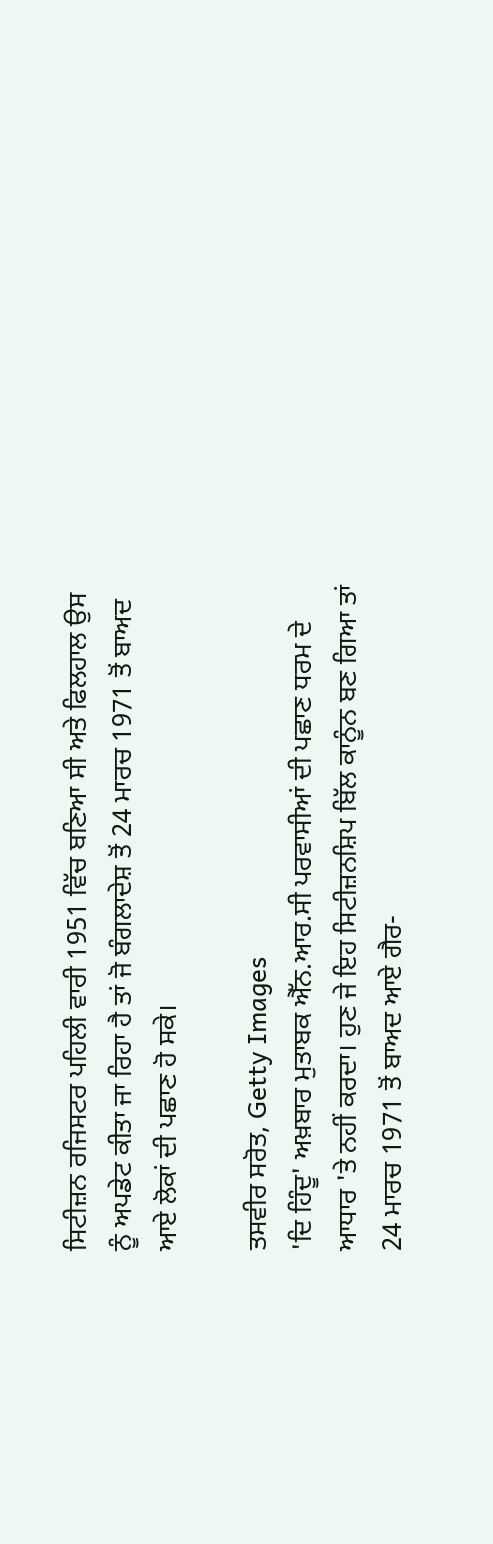ਸਿਟੀਜ਼ਨ ਰਜਿਸਟਰ ਪਹਿਲੀ ਵਾਰੀ 1951 ਵਿੱਚ ਬਣਿਆ ਸੀ ਅਤੇ ਫਿਲਹਾਲ ਉਸ ਨੂੰ ਅਪਡੇਟ ਕੀਤਾ ਜਾ ਰਿਹਾ ਹੈ ਤਾਂ ਜੋ ਬੰਗਲਾਦੇਸ਼ ਤੋਂ 24 ਮਾਰਚ 1971 ਤੋਂ ਬਾਅਦ ਆਏ ਲੋਕਾਂ ਦੀ ਪਛਾਣ ਹੋ ਸਕੇ।

ਤਸਵੀਰ ਸਰੋਤ, Getty Images
'ਦਿ ਹਿੰਦੂ' ਅਖ਼ਬਾਰ ਮੁਤਾਬਕ ਐੱਨ.ਆਰ.ਸੀ ਪਰਵਾਸੀਆਂ ਦੀ ਪਛਾਣ ਧਰਮ ਦੇ ਆਧਾਰ 'ਤੇ ਨਹੀਂ ਕਰਦਾ। ਹੁਣ ਜੇ ਇਹ ਸਿਟੀਜ਼ਨਸ਼ਿਪ ਬਿੱਲ ਕਾਨੂੰਨ ਬਣ ਗਿਆ ਤਾਂ 24 ਮਾਰਚ 1971 ਤੋਂ ਬਾਅਦ ਆਏ ਗੈਰ-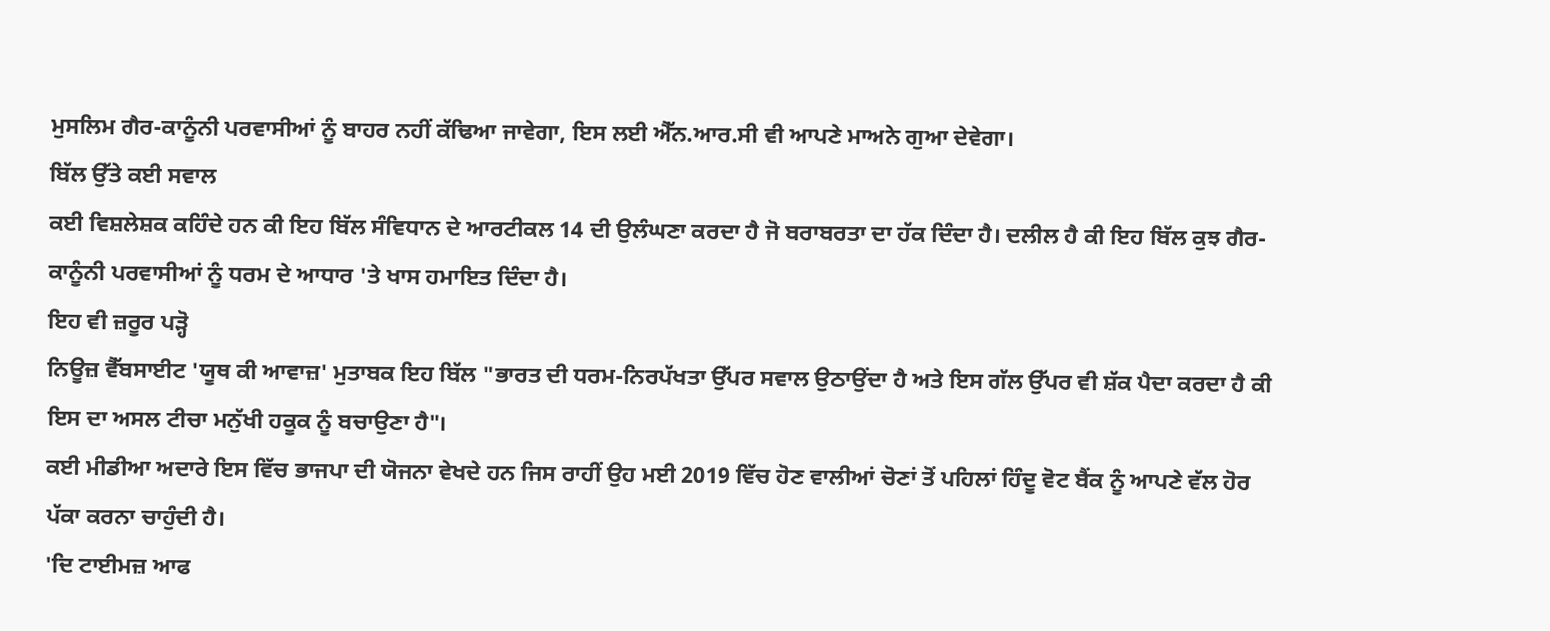ਮੁਸਲਿਮ ਗੈਰ-ਕਾਨੂੰਨੀ ਪਰਵਾਸੀਆਂ ਨੂੰ ਬਾਹਰ ਨਹੀਂ ਕੱਢਿਆ ਜਾਵੇਗਾ, ਇਸ ਲਈ ਐੱਨ.ਆਰ.ਸੀ ਵੀ ਆਪਣੇ ਮਾਅਨੇ ਗੁਆ ਦੇਵੇਗਾ।
ਬਿੱਲ ਉੱਤੇ ਕਈ ਸਵਾਲ
ਕਈ ਵਿਸ਼ਲੇਸ਼ਕ ਕਹਿੰਦੇ ਹਨ ਕੀ ਇਹ ਬਿੱਲ ਸੰਵਿਧਾਨ ਦੇ ਆਰਟੀਕਲ 14 ਦੀ ਉਲੰਘਣਾ ਕਰਦਾ ਹੈ ਜੋ ਬਰਾਬਰਤਾ ਦਾ ਹੱਕ ਦਿੰਦਾ ਹੈ। ਦਲੀਲ ਹੈ ਕੀ ਇਹ ਬਿੱਲ ਕੁਝ ਗੈਰ-ਕਾਨੂੰਨੀ ਪਰਵਾਸੀਆਂ ਨੂੰ ਧਰਮ ਦੇ ਆਧਾਰ 'ਤੇ ਖਾਸ ਹਮਾਇਤ ਦਿੰਦਾ ਹੈ।
ਇਹ ਵੀ ਜ਼ਰੂਰ ਪੜ੍ਹੋ
ਨਿਊਜ਼ ਵੈੱਬਸਾਈਟ 'ਯੂਥ ਕੀ ਆਵਾਜ਼' ਮੁਤਾਬਕ ਇਹ ਬਿੱਲ "ਭਾਰਤ ਦੀ ਧਰਮ-ਨਿਰਪੱਖਤਾ ਉੱਪਰ ਸਵਾਲ ਉਠਾਉਂਦਾ ਹੈ ਅਤੇ ਇਸ ਗੱਲ ਉੱਪਰ ਵੀ ਸ਼ੱਕ ਪੈਦਾ ਕਰਦਾ ਹੈ ਕੀ ਇਸ ਦਾ ਅਸਲ ਟੀਚਾ ਮਨੁੱਖੀ ਹਕੂਕ ਨੂੰ ਬਚਾਉਣਾ ਹੈ"।
ਕਈ ਮੀਡੀਆ ਅਦਾਰੇ ਇਸ ਵਿੱਚ ਭਾਜਪਾ ਦੀ ਯੋਜਨਾ ਵੇਖਦੇ ਹਨ ਜਿਸ ਰਾਹੀਂ ਉਹ ਮਈ 2019 ਵਿੱਚ ਹੋਣ ਵਾਲੀਆਂ ਚੋਣਾਂ ਤੋਂ ਪਹਿਲਾਂ ਹਿੰਦੂ ਵੋਟ ਬੈਂਕ ਨੂੰ ਆਪਣੇ ਵੱਲ ਹੋਰ ਪੱਕਾ ਕਰਨਾ ਚਾਹੁੰਦੀ ਹੈ।
'ਦਿ ਟਾਈਮਜ਼ ਆਫ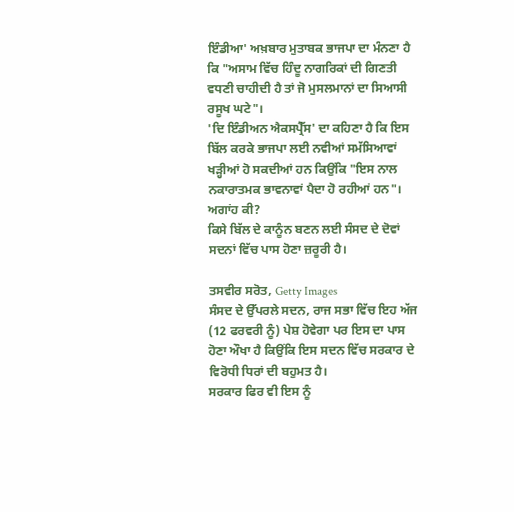ਇੰਡੀਆ' ਅਖ਼ਬਾਰ ਮੁਤਾਬਕ ਭਾਜਪਾ ਦਾ ਮੰਨਣਾ ਹੈ ਕਿ "ਅਸਾਮ ਵਿੱਚ ਹਿੰਦੂ ਨਾਗਰਿਕਾਂ ਦੀ ਗਿਣਤੀ ਵਧਣੀ ਚਾਹੀਦੀ ਹੈ ਤਾਂ ਜੋ ਮੁਸਲਮਾਨਾਂ ਦਾ ਸਿਆਸੀ ਰਸੂਖ ਘਟੇ"।
'ਦਿ ਇੰਡੀਅਨ ਐਕਸਪ੍ਰੈੱਸ' ਦਾ ਕਹਿਣਾ ਹੈ ਕਿ ਇਸ ਬਿੱਲ ਕਰਕੇ ਭਾਜਪਾ ਲਈ ਨਵੀਆਂ ਸਮੱਸਿਆਵਾਂ ਖੜ੍ਹੀਆਂ ਹੋ ਸਕਦੀਆਂ ਹਨ ਕਿਉਂਕਿ "ਇਸ ਨਾਲ ਨਕਾਰਾਤਮਕ ਭਾਵਨਾਵਾਂ ਪੈਦਾ ਹੋ ਰਹੀਆਂ ਹਨ"।
ਅਗਾਂਹ ਕੀ?
ਕਿਸੇ ਬਿੱਲ ਦੇ ਕਾਨੂੰਨ ਬਣਨ ਲਈ ਸੰਸਦ ਦੇ ਦੋਵਾਂ ਸਦਨਾਂ ਵਿੱਚ ਪਾਸ ਹੋਣਾ ਜ਼ਰੂਰੀ ਹੈ।

ਤਸਵੀਰ ਸਰੋਤ, Getty Images
ਸੰਸਦ ਦੇ ਉੱਪਰਲੇ ਸਦਨ, ਰਾਜ ਸਭਾ ਵਿੱਚ ਇਹ ਅੱਜ (12 ਫਰਵਰੀ ਨੂੰ) ਪੇਸ਼ ਹੋਵੇਗਾ ਪਰ ਇਸ ਦਾ ਪਾਸ ਹੋਣਾ ਔਖਾ ਹੈ ਕਿਉਂਕਿ ਇਸ ਸਦਨ ਵਿੱਚ ਸਰਕਾਰ ਦੇ ਵਿਰੋਧੀ ਧਿਰਾਂ ਦੀ ਬਹੁਮਤ ਹੈ।
ਸਰਕਾਰ ਫਿਰ ਵੀ ਇਸ ਨੂੰ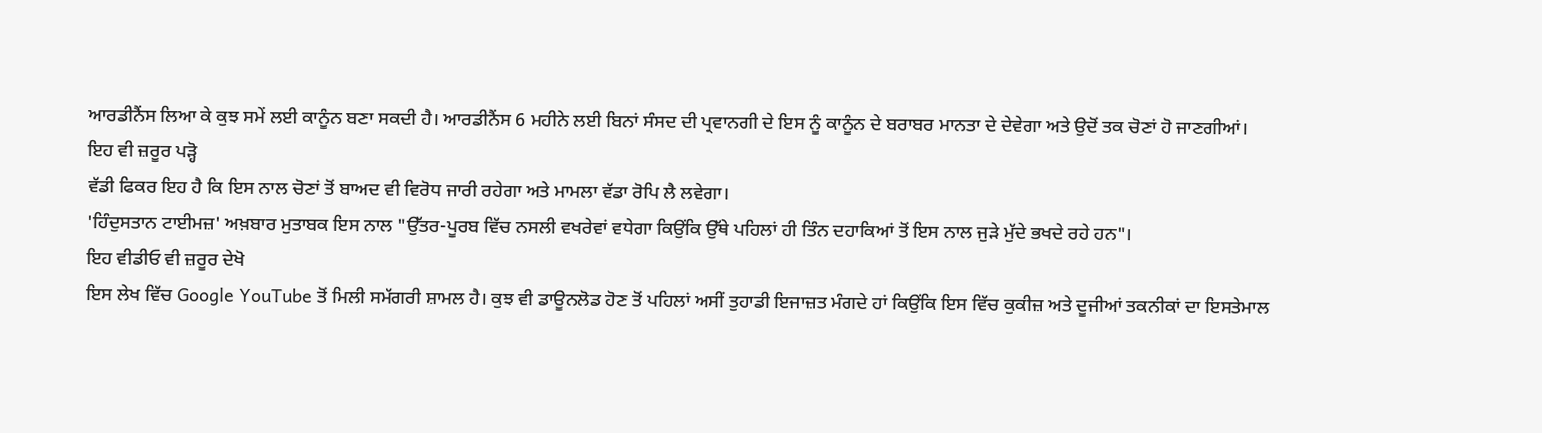ਆਰਡੀਨੈਂਸ ਲਿਆ ਕੇ ਕੁਝ ਸਮੇਂ ਲਈ ਕਾਨੂੰਨ ਬਣਾ ਸਕਦੀ ਹੈ। ਆਰਡੀਨੈਂਸ 6 ਮਹੀਨੇ ਲਈ ਬਿਨਾਂ ਸੰਸਦ ਦੀ ਪ੍ਰਵਾਨਗੀ ਦੇ ਇਸ ਨੂੰ ਕਾਨੂੰਨ ਦੇ ਬਰਾਬਰ ਮਾਨਤਾ ਦੇ ਦੇਵੇਗਾ ਅਤੇ ਉਦੋਂ ਤਕ ਚੋਣਾਂ ਹੋ ਜਾਣਗੀਆਂ।
ਇਹ ਵੀ ਜ਼ਰੂਰ ਪੜ੍ਹੋ
ਵੱਡੀ ਫਿਕਰ ਇਹ ਹੈ ਕਿ ਇਸ ਨਾਲ ਚੋਣਾਂ ਤੋਂ ਬਾਅਦ ਵੀ ਵਿਰੋਧ ਜਾਰੀ ਰਹੇਗਾ ਅਤੇ ਮਾਮਲਾ ਵੱਡਾ ਰੋਪਿ ਲੈ ਲਵੇਗਾ।
'ਹਿੰਦੁਸਤਾਨ ਟਾਈਮਜ਼' ਅਖ਼ਬਾਰ ਮੁਤਾਬਕ ਇਸ ਨਾਲ "ਉੱਤਰ-ਪੂਰਬ ਵਿੱਚ ਨਸਲੀ ਵਖਰੇਵਾਂ ਵਧੇਗਾ ਕਿਉਂਕਿ ਉੱਥੇ ਪਹਿਲਾਂ ਹੀ ਤਿੰਨ ਦਹਾਕਿਆਂ ਤੋਂ ਇਸ ਨਾਲ ਜੁੜੇ ਮੁੱਦੇ ਭਖਦੇ ਰਹੇ ਹਨ"।
ਇਹ ਵੀਡੀਓ ਵੀ ਜ਼ਰੂਰ ਦੇਖੋ
ਇਸ ਲੇਖ ਵਿੱਚ Google YouTube ਤੋਂ ਮਿਲੀ ਸਮੱਗਰੀ ਸ਼ਾਮਲ ਹੈ। ਕੁਝ ਵੀ ਡਾਊਨਲੋਡ ਹੋਣ ਤੋਂ ਪਹਿਲਾਂ ਅਸੀਂ ਤੁਹਾਡੀ ਇਜਾਜ਼ਤ ਮੰਗਦੇ ਹਾਂ ਕਿਉਂਕਿ ਇਸ ਵਿੱਚ ਕੁਕੀਜ਼ ਅਤੇ ਦੂਜੀਆਂ ਤਕਨੀਕਾਂ ਦਾ ਇਸਤੇਮਾਲ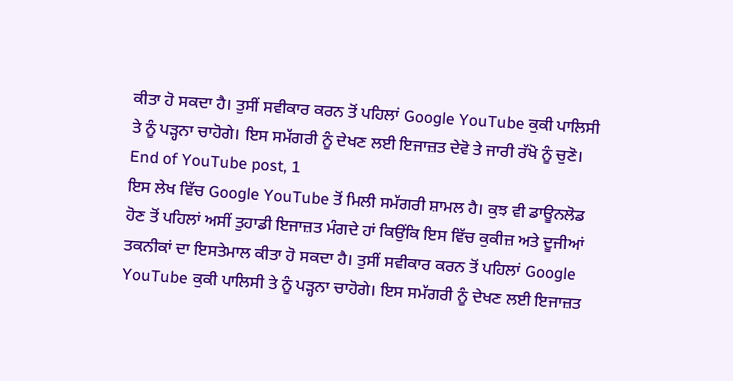ਕੀਤਾ ਹੋ ਸਕਦਾ ਹੈ। ਤੁਸੀਂ ਸਵੀਕਾਰ ਕਰਨ ਤੋਂ ਪਹਿਲਾਂ Google YouTube ਕੁਕੀ ਪਾਲਿਸੀ ਤੇ ਨੂੰ ਪੜ੍ਹਨਾ ਚਾਹੋਗੇ। ਇਸ ਸਮੱਗਰੀ ਨੂੰ ਦੇਖਣ ਲਈ ਇਜਾਜ਼ਤ ਦੇਵੋ ਤੇ ਜਾਰੀ ਰੱਖੋ ਨੂੰ ਚੁਣੋ।
End of YouTube post, 1
ਇਸ ਲੇਖ ਵਿੱਚ Google YouTube ਤੋਂ ਮਿਲੀ ਸਮੱਗਰੀ ਸ਼ਾਮਲ ਹੈ। ਕੁਝ ਵੀ ਡਾਊਨਲੋਡ ਹੋਣ ਤੋਂ ਪਹਿਲਾਂ ਅਸੀਂ ਤੁਹਾਡੀ ਇਜਾਜ਼ਤ ਮੰਗਦੇ ਹਾਂ ਕਿਉਂਕਿ ਇਸ ਵਿੱਚ ਕੁਕੀਜ਼ ਅਤੇ ਦੂਜੀਆਂ ਤਕਨੀਕਾਂ ਦਾ ਇਸਤੇਮਾਲ ਕੀਤਾ ਹੋ ਸਕਦਾ ਹੈ। ਤੁਸੀਂ ਸਵੀਕਾਰ ਕਰਨ ਤੋਂ ਪਹਿਲਾਂ Google YouTube ਕੁਕੀ ਪਾਲਿਸੀ ਤੇ ਨੂੰ ਪੜ੍ਹਨਾ ਚਾਹੋਗੇ। ਇਸ ਸਮੱਗਰੀ ਨੂੰ ਦੇਖਣ ਲਈ ਇਜਾਜ਼ਤ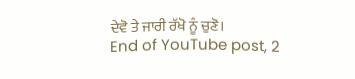ਦੇਵੋ ਤੇ ਜਾਰੀ ਰੱਖੋ ਨੂੰ ਚੁਣੋ।
End of YouTube post, 2